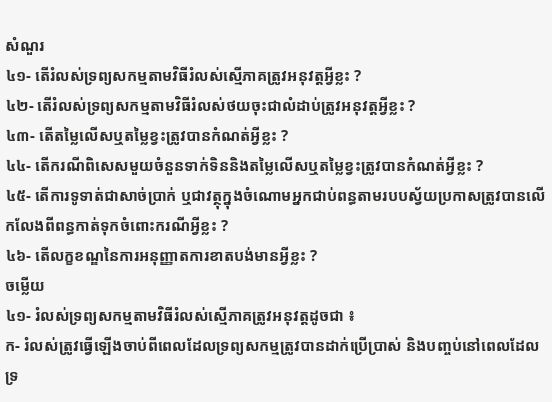សំណួរ
៤១- តើរំលស់ទ្រព្យសកម្មតាមវិធីរំលស់ស្មើភាគត្រូវអនុវត្តអ្វីខ្លះ ?
៤២- តើរំលស់ទ្រព្យសកម្មតាមវិធីរំលស់ថយចុះជាលំដាប់ត្រូវអនុវត្តអ្វីខ្លះ ?
៤៣- តើតម្លៃលើសឬតម្លៃខ្វះត្រូវបានកំណត់អ្វីខ្លះ ?
៤៤- តើករណីពិសេសមួយចំនួនទាក់ទិននិងតម្លៃលើសឬតម្លៃខ្វះត្រូវបានកំណត់អ្វីខ្លះ ?
៤៥- តើការទូទាត់ជាសាច់ប្រាក់ ឬជាវត្ថុក្នុងចំណោមអ្នកជាប់ពន្ធតាមរបបស្វ័យប្រកាសត្រូវបានលើកលែងពីពន្ធកាត់ទុកចំពោះករណីអ្វីខ្លះ ?
៤៦- តើលក្ខខណ្ឌនៃការអនុញ្ញាតការខាតបង់មានអ្វីខ្លះ ?
ចម្លើយ
៤១- រំលស់ទ្រព្យសកម្មតាមវិធីរំលស់ស្មើភាគត្រូវអនុវត្តដូចជា ៖
ក- រំលស់ត្រូវធ្វើឡើងចាប់ពីពេលដែលទ្រព្យសកម្មត្រូវបានដាក់ប្រើប្រាស់ និងបញ្ចប់នៅពេលដែលទ្រ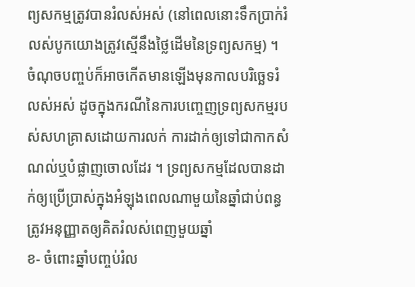ព្យសកម្មត្រូវបានរំលស់អស់ (នៅពេលនោះទឹកប្រាក់រំលស់បូកយោងត្រូវស្មើនឹងថ្លៃដើមនៃទ្រព្យសកម្ម) ។ ចំណុចបញ្ចប់ក៏អាចកើតមានឡើងមុនកាលបរិច្ឆេទរំលស់អស់ ដូចក្នុងករណីនៃការបញ្ចេញទ្រព្យសកម្មរបស់សហគ្រាសដោយការលក់ ការដាក់ឲ្យទៅជាកាកសំណល់ឬបំផ្លាញចោលដែរ ។ ទ្រព្យសកម្មដែលបានដាក់ឲ្យប្រើប្រាស់ក្នុងអំឡុងពេលណាមួយនៃឆ្នាំជាប់ពន្ធ ត្រូវអនុញ្ញាតឲ្យគិតរំលស់ពេញមួយឆ្នាំ
ខ- ចំពោះឆ្នាំបញ្ចប់រំល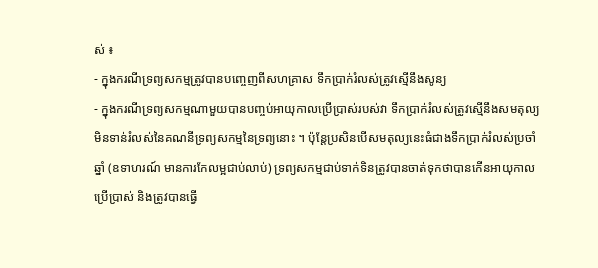ស់ ៖
- ក្នុងករណីទ្រព្យសកម្មត្រូវបានបញ្ចេញពីសហគ្រាស ទឹកប្រាក់រំលស់ត្រូវស្មើនឹងសូន្យ
- ក្នុងករណីទ្រព្យសកម្មណាមួយបានបញ្ចប់អាយុកាលប្រើប្រាស់របស់វា ទឹកប្រាក់រំលស់ត្រូវស្មើនឹងសមតុល្យមិនទាន់រំលស់នៃគណនីទ្រព្យសកម្មនៃទ្រព្យនោះ ។ ប៉ុន្តែប្រសិនបើសមតុល្យនេះធំជាងទឹកប្រាក់រំលស់ប្រចាំឆ្នាំ (ឧទាហរណ៍ មានការកែលម្អជាប់លាប់) ទ្រព្យសកម្មជាប់ទាក់ទិនត្រូវបានចាត់ទុកថាបានកើនអាយុកាលប្រើប្រាស់ និងត្រូវបានធ្វើ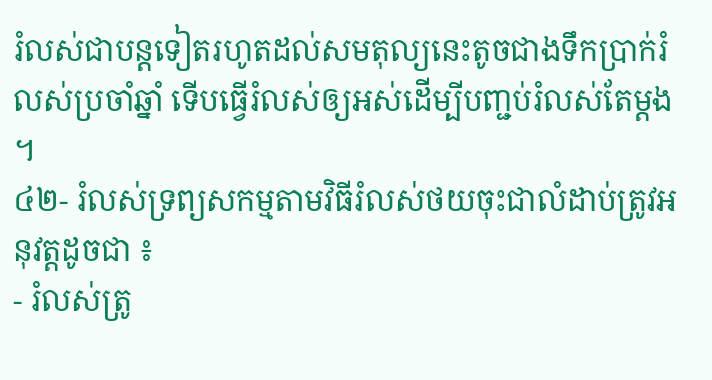រំលស់ជាបន្តទៀតរហូតដល់សមតុល្យនេះតូចជាងទឹកប្រាក់រំលស់ប្រចាំឆ្នាំ ទើបធ្វើរំលស់ឲ្យអស់ដើម្បីបញ្ជប់រំលស់តែម្តង ។
៤២- រំលស់ទ្រព្យសកម្មតាមវិធីរំលស់ថយចុះជាលំដាប់ត្រូវអនុវត្តដូចជា ៖
- រំលស់ត្រូ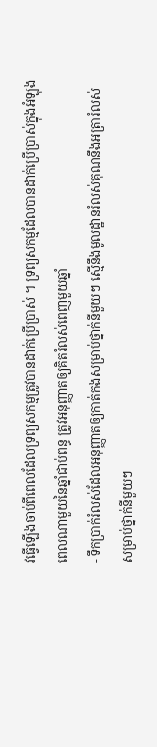វធ្វើឡើងចាប់ពីពេលដែលទ្រព្យសកម្មត្រូវបានដាក់ប្រើប្រាស់ ។ ទ្រព្យសកម្មដែលបានដាក់ប្រើប្រាស់ក្នុងអំឡុងពេលណាមួយនៃឆ្នាំជាប់ពន្ធ ត្រូវអនុញ្ញាតឲ្យគិតរំលស់ពេញមួយឆ្នាំ
- ទឹកប្រាក់រំលស់ដែលអនុញ្ញាតឲ្យកាត់កងសម្រាប់ថ្នាក់នីមួយៗ ស្មើនឹងមូលដ្ឋានរំលស់គុណនឹងអត្រារំលស់សម្រាប់ថ្នាក់នីមួយៗ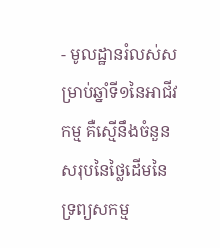- មូលដ្ឋានរំលស់សម្រាប់ឆ្នាំទី១នៃអាជីវកម្ម គឺស្មើនឹងចំនួនសរុបនៃថ្លៃដើមនៃទ្រព្យសកម្ម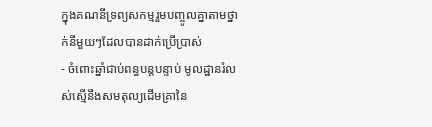ក្នុងគណនីទ្រព្យសកម្មរួមបញ្ចូលគ្នាតាមថ្នាក់នីមួយៗដែលបានដាក់ប្រើប្រាស់
- ចំពោះឆ្នាំជាប់ពន្ធបន្តបន្ទាប់ មូលដ្ឋានរំលស់ស្មើនឹងសមតុល្យដើមគ្រានៃ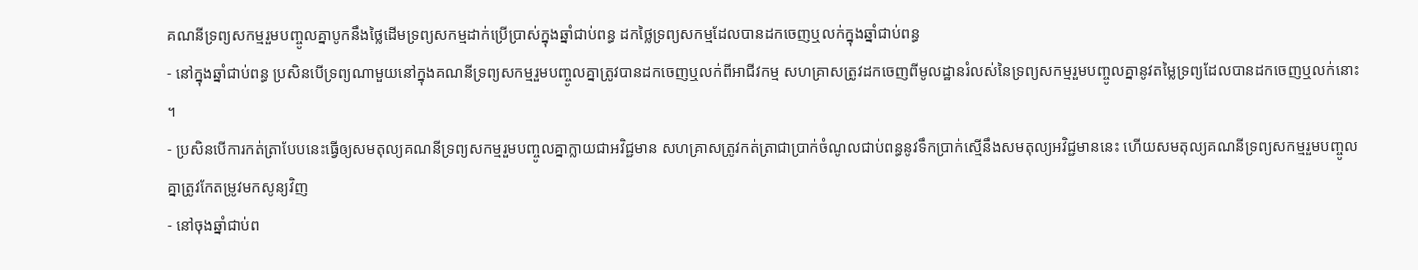គណនីទ្រព្យសកម្មរួមបញ្ចូលគ្នាបូកនឹងថ្លៃដើមទ្រព្យសកម្មដាក់ប្រើប្រាស់ក្នុងឆ្នាំជាប់ពន្ធ ដកថ្លៃទ្រព្យសកម្មដែលបានដកចេញឬលក់ក្នុងឆ្នាំជាប់ពន្ធ
- នៅក្នុងឆ្នាំជាប់ពន្ធ ប្រសិនបើទ្រព្យណាមួយនៅក្នុងគណនីទ្រព្យសកម្មរួមបញ្ចូលគ្នាត្រូវបានដកចេញឬលក់ពីអាជីវកម្ម សហគ្រាសត្រូវដកចេញពីមូលដ្ឋានរំលស់នៃទ្រព្យសកម្មរួមបញ្ចូលគ្នានូវតម្លៃទ្រព្យដែលបានដកចេញឬលក់នោះ ។
- ប្រសិនបើការកត់ត្រាបែបនេះធ្វើឲ្យសមតុល្យគណនីទ្រព្យសកម្មរួមបញ្ចូលគ្នាក្លាយជាអវិជ្ជមាន សហគ្រាសត្រូវកត់ត្រាជាប្រាក់ចំណូលជាប់ពន្ធនូវទឹកប្រាក់ស្មើនឹងសមតុល្យអវិជ្ជមាននេះ ហើយសមតុល្យគណនីទ្រព្យសកម្មរួមបញ្ចូលគ្នាត្រូវកែតម្រូវមកសូន្យវិញ
- នៅចុងឆ្នាំជាប់ព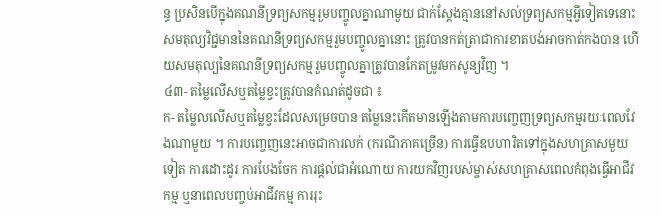ន្ធ ប្រសិនបើក្នុងគណនីទ្រព្យសកម្មរួមបញ្ចូលគ្នាណាមួយ ជាក់ស្តែងគ្មាននៅសល់ទ្រព្យសកម្មអ្វីទៀតទេនោះ សមតុល្យវិជ្ជមាននៃគណនីទ្រព្យសកម្មរួមបញ្ចូលគ្នានោះ ត្រូវបានកត់ត្រាជាការខាតបង់អាចកាត់កងបាន ហើយសមតុល្យនៃគណនីទ្រព្យសកម្មរួមបញ្ចូលគ្នាត្រូវបានកែតម្រូវមកសូន្យវិញ ។
៤៣- តម្លៃលើសឬតម្លៃខ្វះត្រូវបានកំណត់ដូចជា ៖
ក- តម្លៃលលើសឬតម្លៃខ្វះដែលសម្រេចបាន តម្លៃនេះកើតមានឡើងតាមការបញ្ចេញទ្រព្យសកម្មរយៈពេលវែងណាមួយ ។ ការបញ្ចេញនេះអាចជាការលក់ (ករណីភាគច្រើន) ការធ្វើឧបហារិតទៅក្នុងសហគ្រាសមួយទៀត ការដោះដូរ ការបែងចែក ការផ្តល់ជាអំណោយ ការយកវិញរបស់ម្ចាស់សហគ្រាសពេលកំពុងធ្វើអាជីវកម្ម ឬនាពេលបញ្ចប់អាជីវកម្ម ការរុះ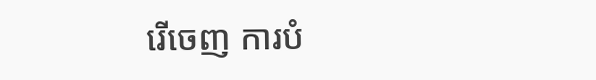រើចេញ ការបំ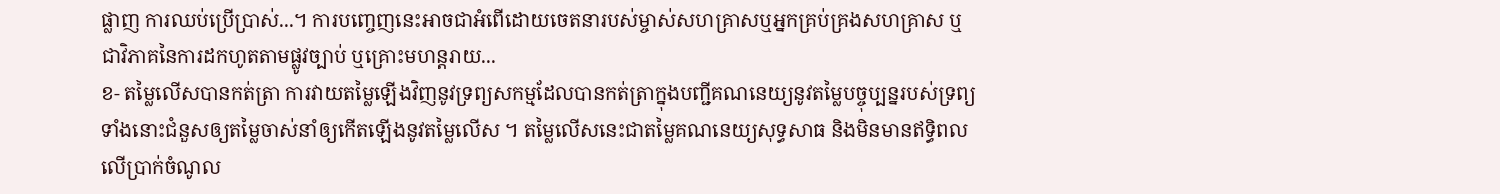ផ្លាញ ការឈប់ប្រើប្រាស់...។ ការបញ្ចេញនេះអាចជាអំពើដោយចេតនារបស់ម្ចាស់សហគ្រាសឬអ្នកគ្រប់គ្រងសហគ្រាស ឬជាវិភាគនៃការដកហូតតាមផ្លូវច្បាប់ ឬគ្រោះមហន្តរាយ...
ខ- តម្លៃលើសបានកត់ត្រា ការវាយតម្លៃឡើងវិញនូវទ្រព្យសកម្មដែលបានកត់ត្រាក្នុងបញ្ជីគណនេយ្យនូវតម្លៃបច្ចុប្បន្នរបស់ទ្រព្យទាំងនោះជំនួសឲ្យតម្លៃចាស់នាំឲ្យកើតឡើងនូវតម្លៃលើស ។ តម្លៃលើសនេះជាតម្លៃគណនេយ្យសុទ្ធសាធ និងមិនមានឥទ្ធិពលលើប្រាក់ចំណូល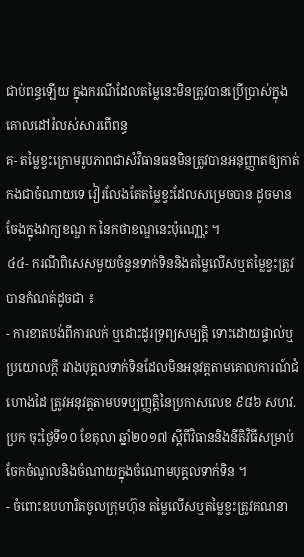ជាប់ពន្ធឡើយ ក្នុងករណីដែលតម្លៃនេះមិនត្រូវបានប្រើប្រាស់ក្នុងគោលដៅរំលស់សារពើពន្ធ
គ- តម្លៃខ្វះក្រោមរូបភាពជាសំវិធានធនមិនត្រូវបានអនុញ្ញាតឲ្យកាត់កងជាចំណាយទេ វៀរលែងតែតម្លៃខ្វះដែលសម្រេចបាន ដូចមានចែងក្នុងវាក្យខណ្ឌ ក នៃកថាខណ្ឌនេះប៉ុណោ្ណះ ។
៤៤- ករណីពិសេសមួយចំនួនទាក់ទិននិងតម្លៃលើសឬតម្លៃខ្វះត្រូវបានកំណត់ដូចជា ៖
- ការខាតបង់ពីការលក់ ឬដោះដូរទ្រព្យសម្បត្តិ ទោះដោយផ្ទាល់ឬប្រយោលក្តី រវាងបុគ្គលទាក់ទិនដែលមិនអនុវត្តតាមគោលការណ៍ជំហោងដៃ ត្រូវអនុវត្តតាមបទប្បញ្ញត្តិនៃប្រកាសលេខ ៩៨៦ សហវ.ប្រក ចុះថ្ងៃទី១០ ខែតុលា ឆ្នាំ២០១៧ ស្តីពីវិធាននិងនីតិវិធីសម្រាប់ចែកចំណូលនិងចំណាយក្នុងចំណោមបុគ្គលទាក់ទិន ។
- ចំពោះឧបហារិតចូលក្រុមហ៊ុន តម្លៃលើសឬតម្លៃខ្វះត្រូវគណនា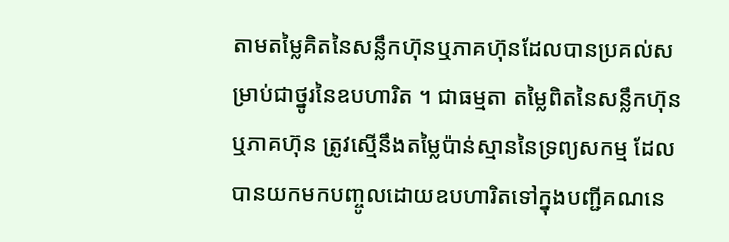តាមតម្លៃគិតនៃសន្លឹកហ៊ុនឬភាគហ៊ុនដែលបានប្រគល់សម្រាប់ជាថ្នូរនៃឧបហារិត ។ ជាធម្មតា តម្លៃពិតនៃសន្លឹកហ៊ុនឬភាគហ៊ុន ត្រូវស្មើនឹងតម្លៃប៉ាន់ស្មាននៃទ្រព្យសកម្ម ដែលបានយកមកបញ្ចូលដោយឧបហារិតទៅក្នុងបញ្ជីគណនេ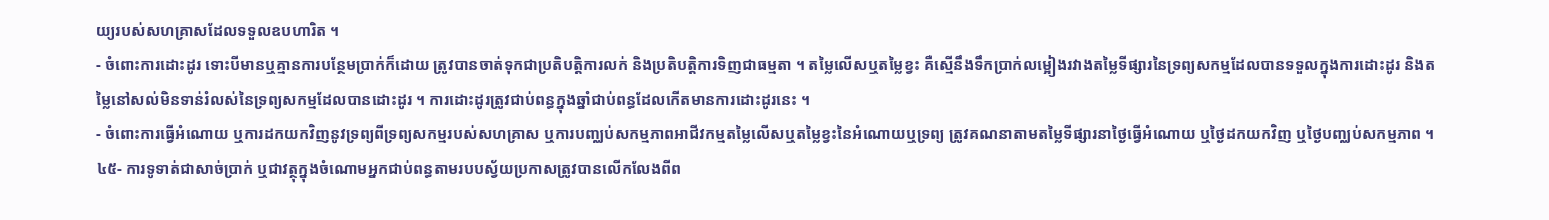យ្យរបស់សហគ្រាសដែលទទួលឧបហារិត ។
- ចំពោះការដោះដូរ ទោះបីមានឬគ្មានការបន្ថែមប្រាក់ក៏ដោយ ត្រូវបានចាត់ទុកជាប្រតិបត្តិការលក់ និងប្រតិបត្តិការទិញជាធម្មតា ។ តម្លៃលើសឬតម្លៃខ្វះ គឺស្មើនឹងទឹកប្រាក់លម្អៀងរវាងតម្លៃទីផ្សារនៃទ្រព្យសកម្មដែលបានទទួលក្នុងការដោះដូរ និងតម្លៃនៅសល់មិនទាន់រំលស់នៃទ្រព្យសកម្មដែលបានដោះដូរ ។ ការដោះដូរត្រូវជាប់ពន្ធក្នុងឆ្នាំជាប់ពន្ធដែលកើតមានការដោះដូរនេះ ។
- ចំពោះការធ្វើអំណោយ ឬការដកយកវិញនូវទ្រព្យពីទ្រព្យសកម្មរបស់សហគ្រាស ឬការបញ្ឈប់សកម្មភាពអាជីវកម្មតម្លៃលើសឬតម្លៃខ្វះនៃអំណោយឬទ្រព្យ ត្រូវគណនាតាមតម្លៃទីផ្សារនាថ្ងៃធ្វើអំណោយ ឬថ្ងៃដកយកវិញ ឬថ្ងៃបញ្ឈប់សកម្មភាព ។
៤៥- ការទូទាត់ជាសាច់ប្រាក់ ឬជាវត្ថុក្នុងចំណោមអ្នកជាប់ពន្ធតាមរបបស្វ័យប្រកាសត្រូវបានលើកលែងពីព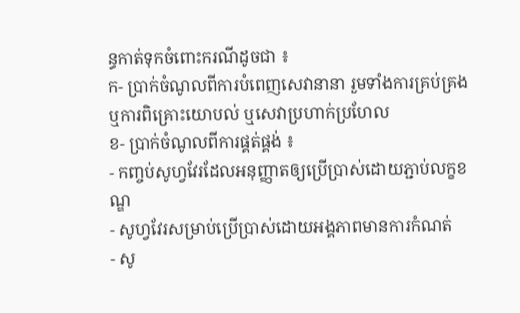ន្ធកាត់ទុកចំពោះករណីដូចជា ៖
ក- ប្រាក់ចំណូលពីការបំពេញសេវានានា រួមទាំងការគ្រប់គ្រង ឬការពិគ្រោះយោបល់ ឬសេវាប្រហាក់ប្រហែល
ខ- ប្រាក់ចំណូលពីការផ្គត់ផ្គង់ ៖
- កញ្ចប់សូហ្វវែរដែលអនុញ្ញាតឲ្យប្រើប្រាស់ដោយភ្ជាប់លក្ខខណ្ឌ
- សូហ្វវែរសម្រាប់ប្រើប្រាស់ដោយអង្គភាពមានការកំណត់
- សូ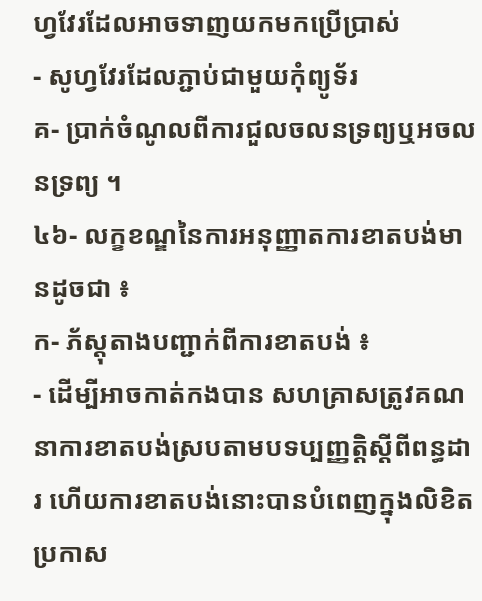ហ្វវែរដែលអាចទាញយកមកប្រើប្រាស់
- សូហ្វវែរដែលភ្ជាប់ជាមួយកុំព្យូទ័រ
គ- ប្រាក់ចំណូលពីការជួលចលនទ្រព្យឬអចលនទ្រព្យ ។
៤៦- លក្ខខណ្ឌនៃការអនុញ្ញាតការខាតបង់មានដូចជា ៖
ក- ភ័ស្តុតាងបញ្ជាក់ពីការខាតបង់ ៖
- ដើម្បីអាចកាត់កងបាន សហគ្រាសត្រូវគណនាការខាតបង់ស្របតាមបទប្បញ្ញត្តិស្តីពីពន្ធដារ ហើយការខាតបង់នោះបានបំពេញក្នុងលិខិតប្រកាស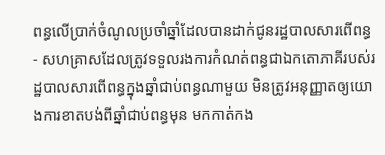ពន្ធលើប្រាក់ចំណូលប្រចាំឆ្នាំដែលបានដាក់ជូនរដ្ឋបាលសារពើពន្ធ
- សហគ្រាសដែលត្រូវទទួលរងការកំណត់ពន្ធជាឯកតោភាគីរបស់រដ្ឋបាលសារពើពន្ធក្នុងឆ្នាំជាប់ពន្ធណាមួយ មិនត្រូវអនុញ្ញាតឲ្យយោងការខាតបង់ពីឆ្នាំជាប់ពន្ធមុន មកកាត់កង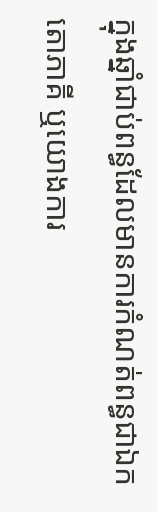ក្នុងឆ្នាំជាប់ពន្ធដែលមានការកំណត់ពន្ធជាឯកតោភាគី ឬយោងការ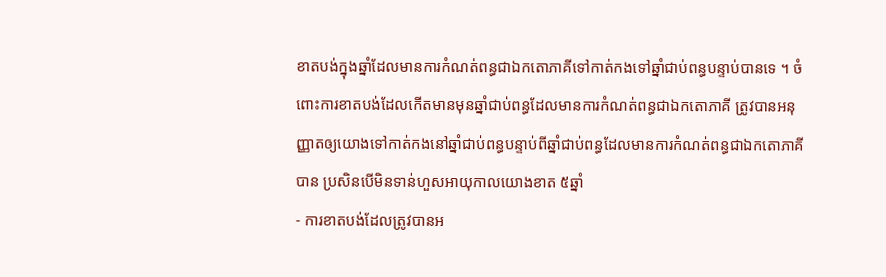ខាតបង់ក្នុងឆ្នាំដែលមានការកំណត់ពន្ធជាឯកតោភាគីទៅកាត់កងទៅឆ្នាំជាប់ពន្ធបន្ទាប់បានទេ ។ ចំពោះការខាតបង់ដែលកើតមានមុនឆ្នាំជាប់ពន្ធដែលមានការកំណត់ពន្ធជាឯកតោភាគី ត្រូវបានអនុញ្ញាតឲ្យយោងទៅកាត់កងនៅឆ្នាំជាប់ពន្ធបន្ទាប់ពីឆ្នាំជាប់ពន្ធដែលមានការកំណត់ពន្ធជាឯកតោភាគីបាន ប្រសិនបើមិនទាន់ហួសអាយុកាលយោងខាត ៥ឆ្នាំ
- ការខាតបង់ដែលត្រូវបានអ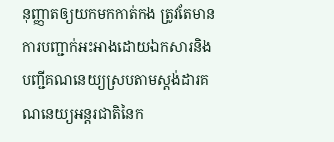នុញ្ញាតឲ្យយកមកកាត់កង ត្រូវតែមានការបញ្ជាក់អះអាងដោយឯកសារនិងបញ្ជីគណនេយ្យស្របតាមស្តង់ដារគណនេយ្យអន្តរជាតិនៃក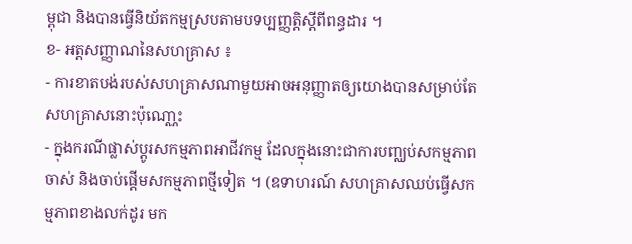ម្ពុជា និងបានធ្វើនិយ័តកម្មស្របតាមបទប្បញ្ញត្តិស្តីពីពន្ធដារ ។
ខ- អត្តសញ្ញាណនៃសហគ្រាស ៖
- ការខាតបង់របស់សហគ្រាសណាមួយអាចអនុញ្ញាតឲ្យយោងបានសម្រាប់តែសហគ្រាសនោះប៉ុណោ្ណះ
- ក្នុងករណីផ្លាស់ប្តូរសកម្មភាពអាជីវកម្ម ដែលក្នុងនោះជាការបញ្ឈប់សកម្មភាពចាស់ និងចាប់ផ្តើមសកម្មភាពថ្មីទៀត ។ (ឧទាហរណ៍ សហគ្រាសឈប់ធ្វើសកម្មភាពខាងលក់ដូរ មក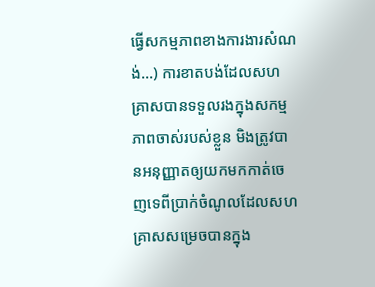ធ្វើសកម្មភាពខាងការងារសំណង់...) ការខាតបង់ដែលសហគ្រាសបានទទួលរងក្នុងសកម្មភាពចាស់របស់ខ្លួន មិងត្រូវបានអនុញ្ញាតឲ្យយកមកកាត់ចេញទេពីប្រាក់ចំណូលដែលសហគ្រាសសម្រេចបានក្នុង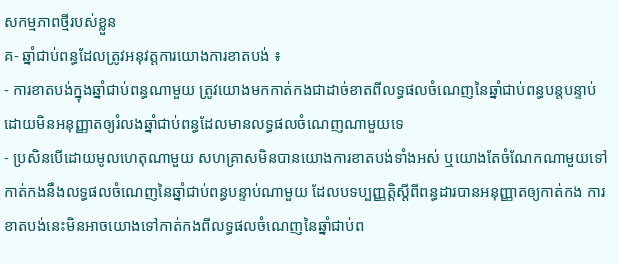សកម្មភាពថ្មីរបស់ខ្លួន
គ- ឆ្នាំជាប់ពន្ធដែលត្រូវអនុវត្តការយោងការខាតបង់ ៖
- ការខាតបង់ក្នុងឆ្នាំជាប់ពន្ធណាមួយ ត្រូវយោងមកកាត់កងជាដាច់ខាតពីលទ្ធផលចំណេញនៃឆ្នាំជាប់ពន្ធបន្តបន្ទាប់ដោយមិនអនុញ្ញាតឲ្យរំលងឆ្នាំជាប់ពន្ធដែលមានលទ្ធផលចំណេញណាមួយទេ
- ប្រសិនបើដោយមូលហេតុណាមួយ សហគ្រាសមិនបានយោងការខាតបង់ទាំងអស់ ឬយោងតែចំណែកណាមួយទៅកាត់កងនឹងលទ្ធផលចំណេញនៃឆ្នាំជាប់ពន្ធបន្ទាប់ណាមួយ ដែលបទប្បញ្ញត្តិស្តីពីពន្ធដារបានអនុញ្ញាតឲ្យកាត់កង ការខាតបង់នេះមិនអាចយោងទៅកាត់កងពីលទ្ធផលចំណេញនៃឆ្នាំជាប់ព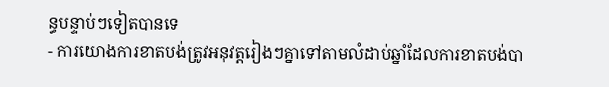ន្ធបន្ទាប់ៗទៀតបានទេ
- ការយោងការខាតបង់ត្រូវអនុវត្តរៀងៗគ្នាទៅតាមលំដាប់ឆ្នាំដែលការខាតបង់បា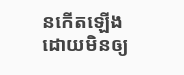នកើតឡើងដោយមិនឲ្យ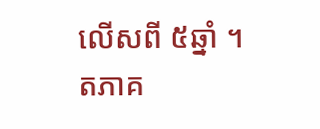លើសពី ៥ឆ្នាំ ។
តភាគ